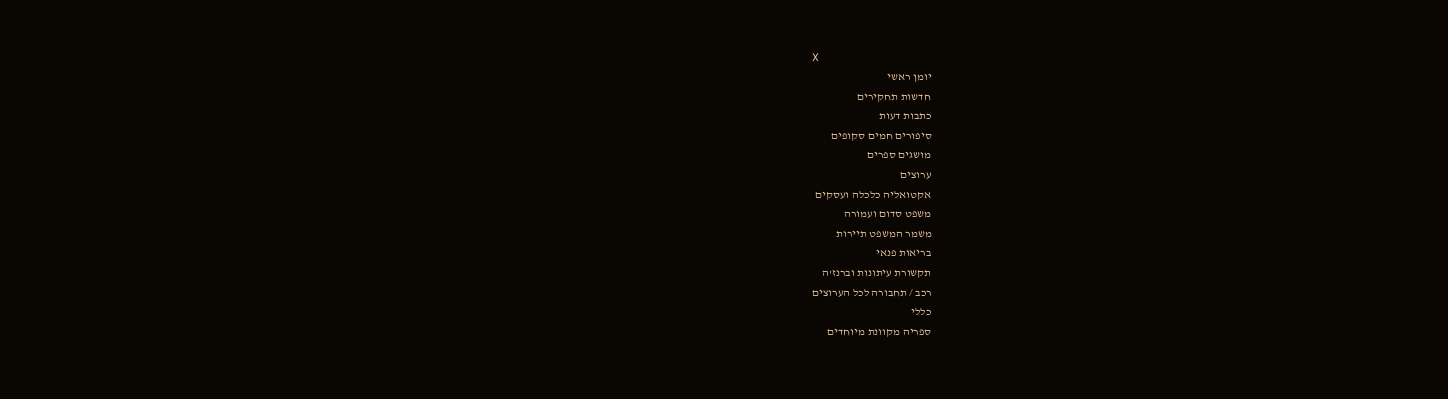X
יומן ראשי
חדשות תחקירים
כתבות דעות
סיפורים חמים סקופים
מושגים ספרים
ערוצים
אקטואליה כלכלה ועסקים
משפט סדום ועמורה
משמר המשפט תיירות
בריאות פנאי
תקשורת עיתונות וברנז'ה
רכב / תחבורה לכל הערוצים
כללי
ספריה מקוונת מיוחדים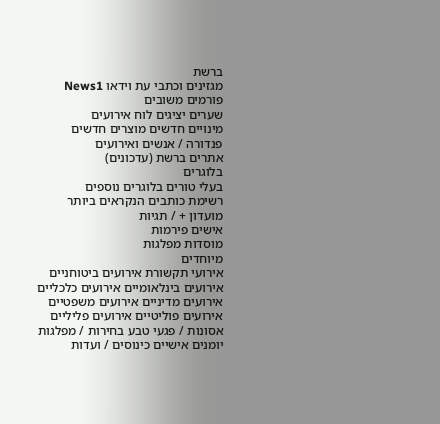ברשת
מגזינים וכתבי עת וידאו News1
פורמים משובים
שערים יציגים לוח אירועים
מינויים חדשים מוצרים חדשים
פנדורה / אנשים ואירועים
אתרים ברשת (עדכונים)
בלוגרים
בעלי טורים בלוגרים נוספים
רשימת כותבים הנקראים ביותר
מועדון + / תגיות
אישים פירמות
מוסדות מפלגות
מיוחדים
אירועי תקשורת אירועים ביטוחניים
אירועים בינלאומיים אירועים כלכליים
אירועים מדיניים אירועים משפטיים
אירועים פוליטיים אירועים פליליים
אסונות / פגעי טבע בחירות / מפלגות
יומנים אישיים כינוסים / ועדות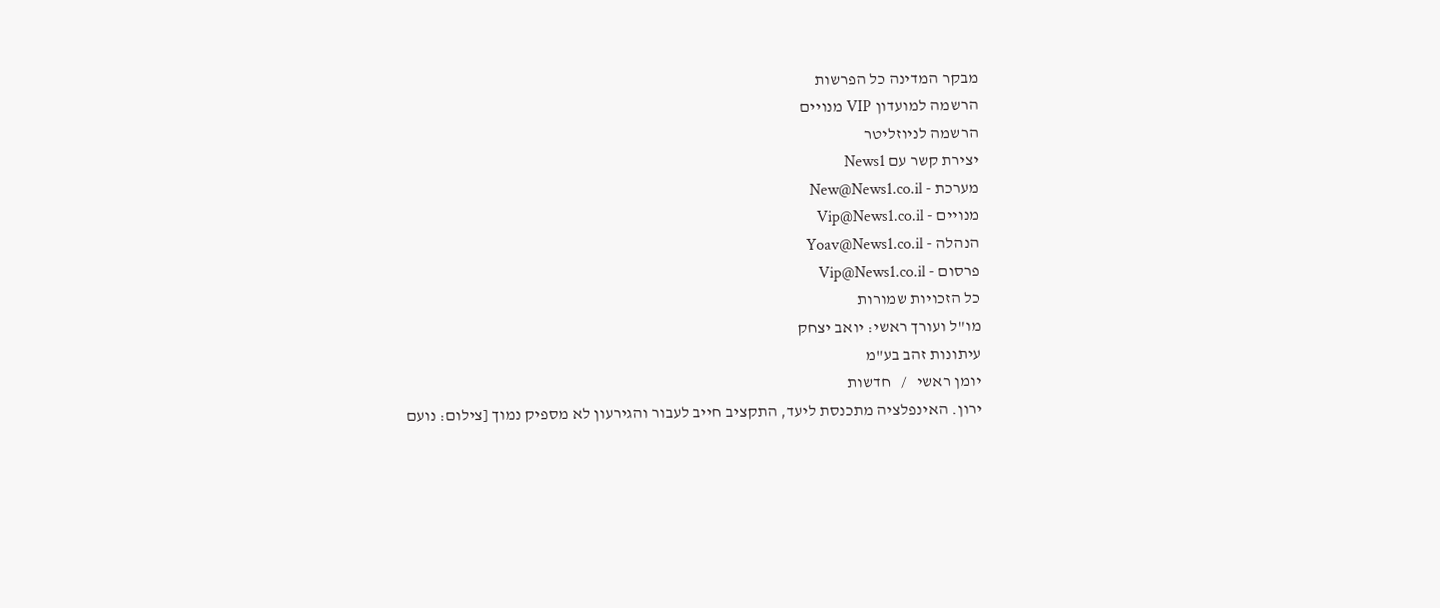מבקר המדינה כל הפרשות
הרשמה למועדון VIP מנויים
הרשמה לניוזליטר
יצירת קשר עם News1
מערכת - New@News1.co.il
מנויים - Vip@News1.co.il
הנהלה - Yoav@News1.co.il
פרסום - Vip@News1.co.il
כל הזכויות שמורות
מו"ל ועורך ראשי: יואב יצחק
עיתונות זהב בע"מ
יומן ראשי   /   חדשות
ירון. האינפלציה מתכנסת ליעד, התקציב חייב לעבור והגירעון לא מספיק נמוך [צילום: נועם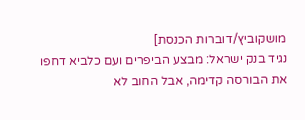מושקוביץ/דוברות הכנסת]
נגיד בנק ישראל: מבצע הביפרים ועם כלביא דחפו את הבורסה קדימה, אבל החוב לא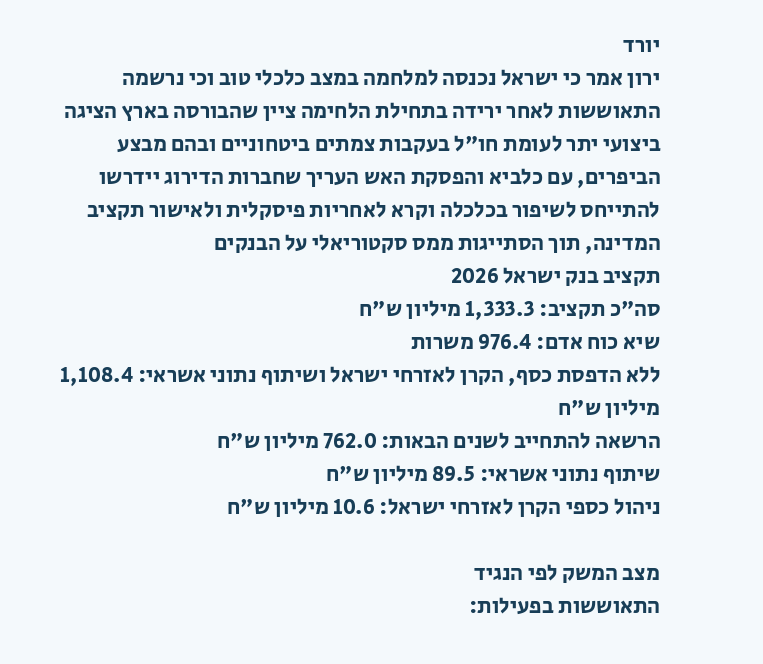יורד
ירון אמר כי ישראל נכנסה למלחמה במצב כלכלי טוב וכי נרשמה התאוששות לאחר ירידה בתחילת הלחימה ציין שהבורסה בארץ הציגה ביצועי יתר לעומת חו"ל בעקבות צמתים ביטחוניים ובהם מבצע הביפרים, עם כלביא והפסקת האש העריך שחברות הדירוג יידרשו להתייחס לשיפור בכלכלה וקרא לאחריות פיסקלית ולאישור תקציב המדינה, תוך הסתייגות ממס סקטוריאלי על הבנקים
תקציב בנק ישראל 2026
סה"כ תקציב: 1,333.3 מיליון ש"ח
שיא כוח אדם: 976.4 משרות
ללא הדפסת כסף, הקרן לאזרחי ישראל ושיתוף נתוני אשראי: 1,108.4 מיליון ש"ח
הרשאה להתחייב לשנים הבאות: 762.0 מיליון ש"ח
שיתוף נתוני אשראי: 89.5 מיליון ש"ח
ניהול כספי הקרן לאזרחי ישראל: 10.6 מיליון ש"ח

מצב המשק לפי הנגיד
התאוששות בפעילות: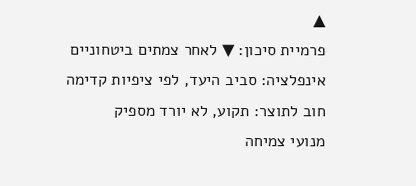▲
פרמיית סיכון: ▼ לאחר צמתים ביטחוניים
אינפלציה: סביב היעד, לפי ציפיות קדימה
חוב לתוצר: תקוע, לא יורד מספיק
מנועי צמיחה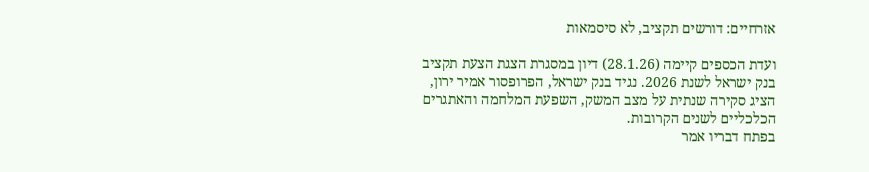אזרחיים: דורשים תקציב, לא סיסמאות

ועדת הכספים קיימה (28.1.26) דיון במסגרת הצגת הצעת תקציב בנק ישראל לשנת 2026. נגיד בנק ישראל, הפרופסור אמיר ירון, הציג סקירה שנתית על מצב המשק, השפעת המלחמה והאתגרים הכלכליים לשנים הקרובות.
בפתח דבריו אמר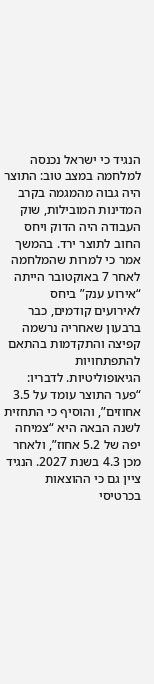הנגיד כי ישראל נכנסה למלחמה במצב טוב: התוצר היה גבוה מהמגמה בקרב המדינות המובילות, שוק העבודה היה הדוק ויחס החוב לתוצר ירד. בהמשך אמר כי למרות שהמלחמה לאחר 7 באוקטובר הייתה “אירוע ענק” ביחס לאירועים קודמים, כבר ברבעון שאחריה נרשמה קפיצה והתקדמות בהתאם להתפתחויות הגיאופוליטיות. לדבריו: “פער התוצר עומד על 3.5 אחוזים”, והוסיף כי התחזית לשנה הבאה היא “צמיחה יפה של 5.2 אחוז”, ולאחר מכן 4.3 בשנת 2027. הנגיד ציין גם כי ההוצאות בכרטיסי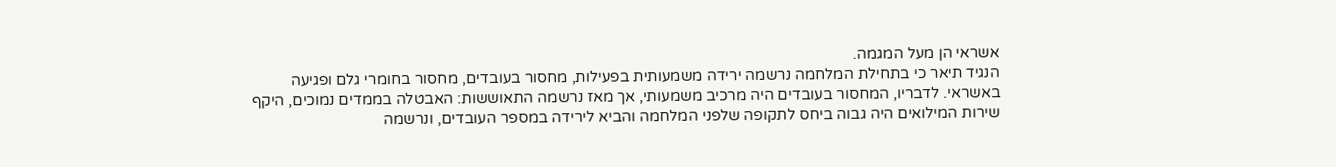אשראי הן מעל המגמה.
הנגיד תיאר כי בתחילת המלחמה נרשמה ירידה משמעותית בפעילות, מחסור בעובדים, מחסור בחומרי גלם ופגיעה באשראי. לדבריו, המחסור בעובדים היה מרכיב משמעותי, אך מאז נרשמה התאוששות: האבטלה בממדים נמוכים, היקף שירות המילואים היה גבוה ביחס לתקופה שלפני המלחמה והביא לירידה במספר העובדים, ונרשמה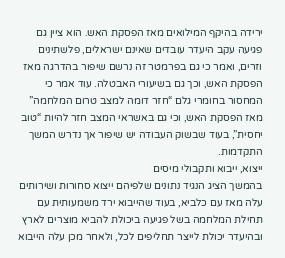ירידה בהיקף המילואים מאז הפסקת האש. הוא ציין גם פגיעה עקב היעדר עובדים שאינם ישראלים, פלשתינים וזרים, ואמר כי גם בפרמטר זה נרשם שיפור בהדרגה מאז הפסקת האש, וכך גם בשיעורי האבטלה. עוד אמר כי המחסור בחומרי גלם “חזר דומה למצב טרום המלחמה” מאז הפסקת האש, וכי גם באשראי המצב חזר להיות “טוב יחסית”, בעוד שבשוק העבודה יש שיפור אך נדרש המשך התקדמות.
ייצוא, ייבוא ותקבולי מיסים
בהמשך הציג הנגיד נתונים שלפיהם ייצוא סחורות ושירותים עלה מאז עם כלביא, בעוד שהייבוא ירד משמעותית עם תחילת המלחמה בשל פגיעה ביכולת להביא מוצרים לארץ ובהיעדר יכולת לייצר תחליפים לכל, ולאחר מכן עלה הייבוא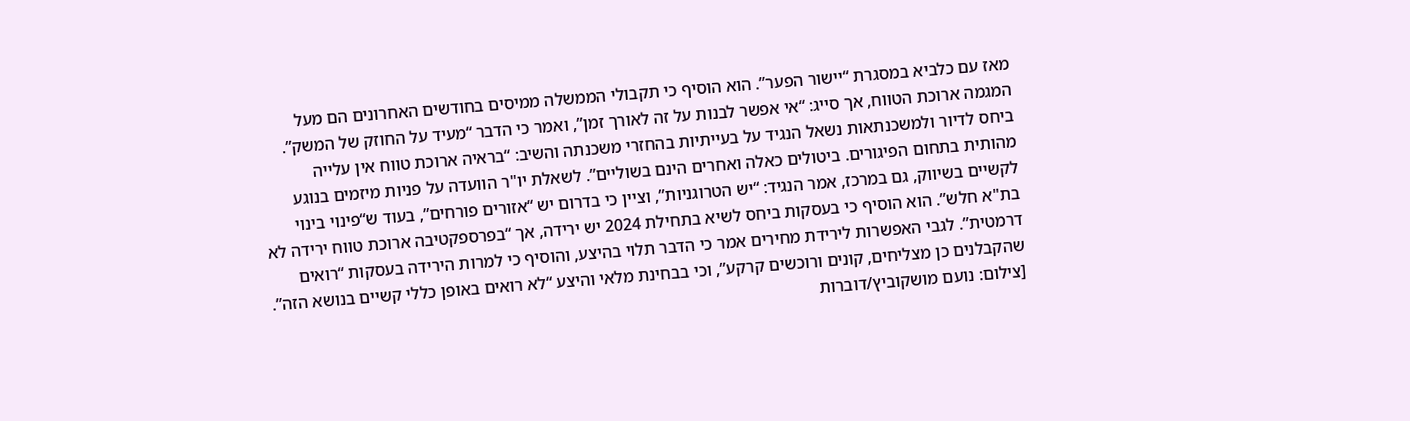מאז עם כלביא במסגרת “יישור הפער”. הוא הוסיף כי תקבולי הממשלה ממיסים בחודשים האחרונים הם מעל המגמה ארוכת הטווח, אך סייג: “אי אפשר לבנות על זה לאורך זמן”, ואמר כי הדבר “מעיד על החוזק של המשק”.
ביחס לדיור ולמשכנתאות נשאל הנגיד על בעייתיות בהחזרי משכנתה והשיב: “בראיה ארוכת טווח אין עלייה מהותית בתחום הפיגורים. ביטולים כאלה ואחרים הינם בשוליים”. לשאלת יו"ר הוועדה על פניות מיזמים בנוגע לקשיים בשיווק, גם במרכז, אמר הנגיד: “יש הטרוגניות”, וציין כי בדרום יש “אזורים פורחים”, בעוד ש“פינוי בינוי בת"א חלש”. הוא הוסיף כי בעסקות ביחס לשיא בתחילת 2024 יש ירידה, אך “בפרספקטיבה ארוכת טווח ירידה לא דרמטית”. לגבי האפשרות לירידת מחירים אמר כי הדבר תלוי בהיצע, והוסיף כי למרות הירידה בעסקות “רואים שהקבלנים כן מצליחים, קונים ורוכשים קרקע”, וכי בבחינת מלאי והיצע “לא רואים באופן כללי קשיים בנושא הזה”.
[צילום: נועם מושקוביץ/דוברות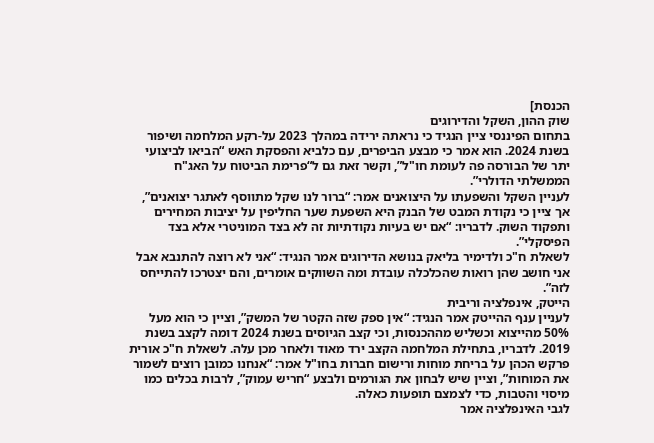הכנסת]
שוק ההון, השקל והדירוגים
בתחום הפיננסי ציין הנגיד כי נראתה ירידה במהלך 2023 על-רקע המלחמה ושיפור בשנת 2024. הוא אמר כי מבצע הביפרים, עם כלביא והפסקת האש “הביאו לביצועי יתר של הבורסה פה לעומת חו"ל”, וקשר זאת גם ל“פרימת הביטוח על האג"ח הממשלתי הדולרי”.
לעניין השקל והשפעתו על היצואנים אמר: “ברור לנו שקל מתווסף לאתגר יצואנים”, אך ציין כי נקודת המבט של הבנק היא השפעת שער החליפין על יציבות המחירים ותפקוד השוק. לדבריו: “אם יש בעיות נקודתיות זה לא בצד המוניטרי אלא בצד הפיסקלי”.
לשאלת ח"כ ולדימיר בליאק בנושא הדירוגים אמר הנגיד: “אני לא רוצה להתנבא אבל אני חושב שהן רואות שהכלכלה עובדת ומה השווקים אומרים, והם יצטרכו להתייחס לזה”.
הייטק, אינפלציה וריבית
לעניין ענף ההייטק אמר הנגיד: “אין ספק שזה הקטר של המשק”, וציין כי הוא מעל 50% מהייצוא וכשליש מההכנסות, וכי קצב הגיוסים בשנת 2024 דומה לקצב בשנת 2019. לדבריו, בתחילת המלחמה הקצב ירד מאוד ולאחר מכן עלה. לשאלת ח"כ אורית פרקש הכהן על בריחת מוחות ורישום חברות בחו"ל אמר: “אנחנו כמובן רוצים לשמור את המוחות”, וציין שיש לבחון את הגורמים ולבצע “חריש עמוק”, לרבות בכלים כמו מיסוי והטבות, כדי לצמצם תופעות כאלה.
לגבי האינפלציה אמר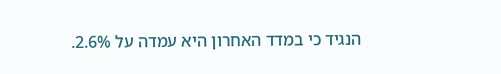הנגיד כי במדד האחרון היא עמדה על 2.6%.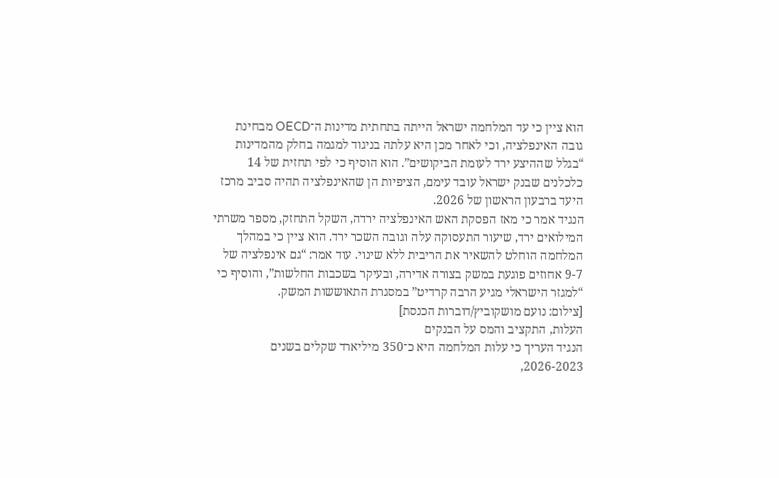הוא ציין כי עד המלחמה ישראל הייתה בתחתית מדינות ה־OECD מבחינת גובה האינפלציה, וכי לאחר מכן היא עלתה בניגוד למגמה בחלק מהמדינות “בגלל שההיצע ירד לעומת הביקושים”. הוא הוסיף כי לפי תחזית של 14 כלכלנים שבנק ישראל עובד עימם, הציפיות הן שהאינפלציה תהיה סביב מרכז היעד ברבעון הראשון של 2026.
הנגיד אמר כי מאז הפסקת האש האינפלציה ירדה, השקל התחזק, מספר משרתי המילואים ירד, שיעור התעסוקה עלה וגובה השכר ירד. הוא ציין כי במהלך המלחמה הוחלט להשאיר את הריבית ללא שינוי. עוד אמר: “גם אינפלציה של 9-7 אחוזים פוגעת במשק בצורה אדירה, ובעיקר בשכבות החלשות”, והוסיף כי “למגזר הישראלי מגיע הרבה קרדיט” במסגרת התאוששות המשק.
[צילום: נועם מושקוביץ/דוברות הכנסת]
העלות, התקציב והמס על הבנקים
הנגיד העריך כי עלות המלחמה היא כ־350 מיליארד שקלים בשנים 2026-2023,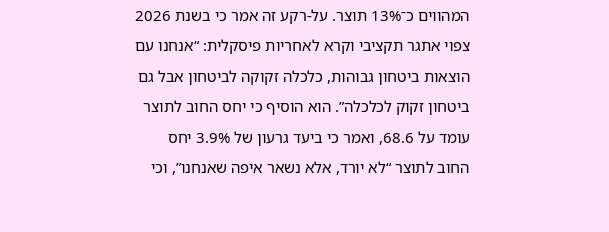המהווים כ־13% תוצר. על-רקע זה אמר כי בשנת 2026 צפוי אתגר תקציבי וקרא לאחריות פיסקלית: “אנחנו עם הוצאות ביטחון גבוהות, כלכלה זקוקה לביטחון אבל גם ביטחון זקוק לכלכלה”. הוא הוסיף כי יחס החוב לתוצר עומד על 68.6, ואמר כי ביעד גרעון של 3.9% יחס החוב לתוצר “לא יורד, אלא נשאר איפה שאנחנו”, וכי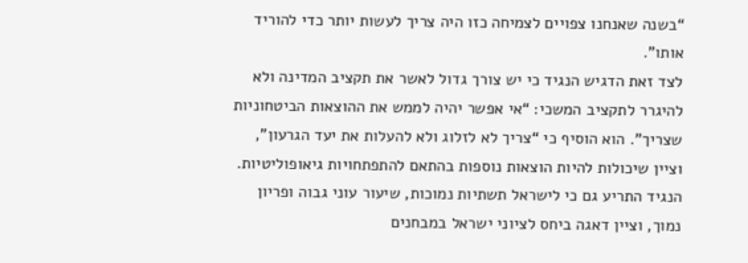“בשנה שאנחנו צפויים לצמיחה כזו היה צריך לעשות יותר כדי להוריד אותו”.
לצד זאת הדגיש הנגיד כי יש צורך גדול לאשר את תקציב המדינה ולא להיגרר לתקציב המשכי: “אי אפשר יהיה לממש את ההוצאות הביטחוניות שצריך”. הוא הוסיף כי “צריך לא לזלוג ולא להעלות את יעד הגרעון”, וציין שיכולות להיות הוצאות נוספות בהתאם להתפתחויות גיאופוליטיות.
הנגיד התריע גם כי לישראל תשתיות נמוכות, שיעור עוני גבוה ופריון נמוך, וציין דאגה ביחס לציוני ישראל במבחנים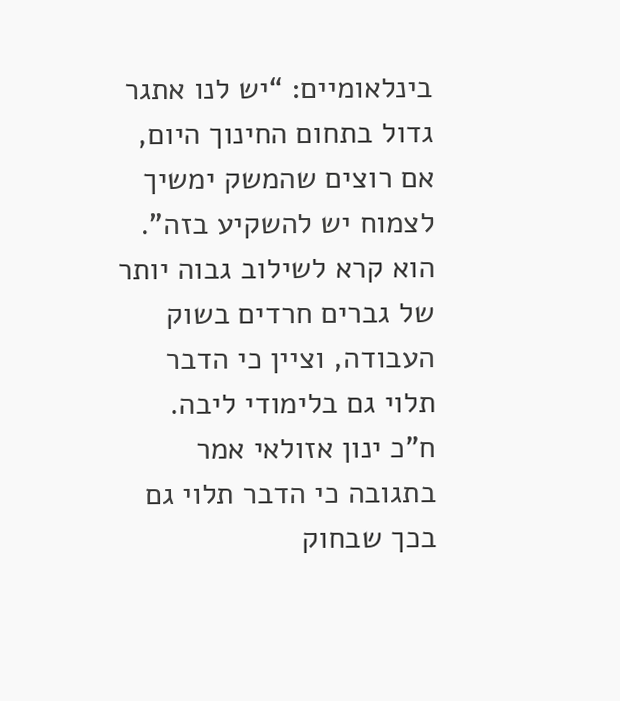בינלאומיים: “יש לנו אתגר גדול בתחום החינוך היום, אם רוצים שהמשק ימשיך לצמוח יש להשקיע בזה”. הוא קרא לשילוב גבוה יותר של גברים חרדים בשוק העבודה, וציין כי הדבר תלוי גם בלימודי ליבה.
ח"כ ינון אזולאי אמר בתגובה כי הדבר תלוי גם בכך שבחוק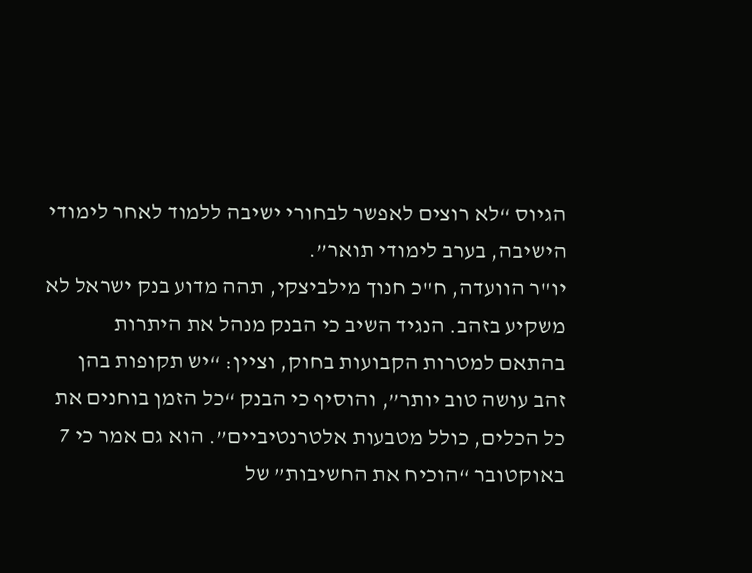הגיוס “לא רוצים לאפשר לבחורי ישיבה ללמוד לאחר לימודי הישיבה, בערב לימודי תואר”.
יו"ר הוועדה, ח"כ חנוך מילביצקי, תהה מדוע בנק ישראל לא משקיע בזהב. הנגיד השיב כי הבנק מנהל את היתרות בהתאם למטרות הקבועות בחוק, וציין: “יש תקופות בהן זהב עושה טוב יותר”, והוסיף כי הבנק “כל הזמן בוחנים את כל הכלים, כולל מטבעות אלטרנטיביים”. הוא גם אמר כי 7 באוקטובר “הוכיח את החשיבות” של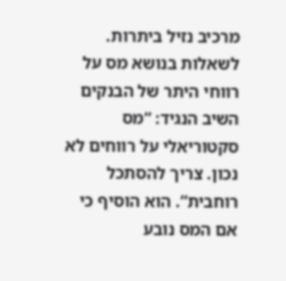מרכיב נזיל ביתרות.
לשאלות בנושא מס על רווחי היתר של הבנקים השיב הנגיד: “מס סקטוריאלי על רווחים לא נכון. צריך להסתכל רוחבית”. הוא הוסיף כי אם המס נובע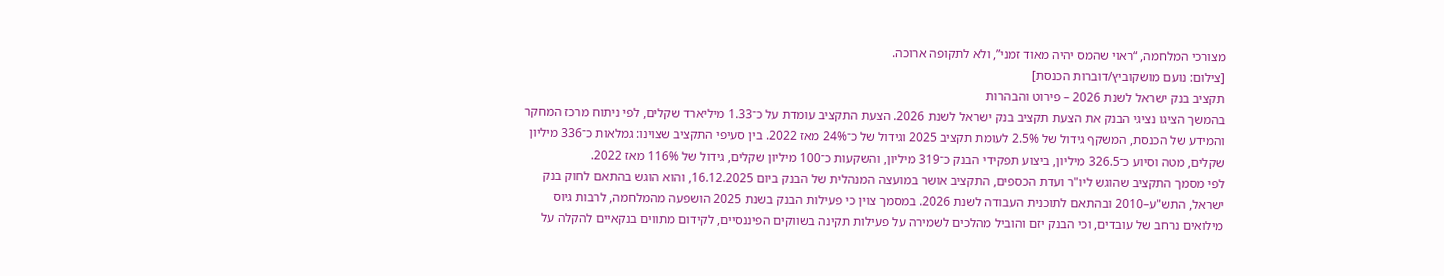מצורכי המלחמה, “ראוי שהמס יהיה מאוד זמני”, ולא לתקופה ארוכה.
[צילום: נועם מושקוביץ/דוברות הכנסת]
תקציב בנק ישראל לשנת 2026 – פירוט והבהרות
בהמשך הציגו נציגי הבנק את הצעת תקציב בנק ישראל לשנת 2026. הצעת התקציב עומדת על כ־1.33 מיליארד שקלים, לפי ניתוח מרכז המחקר והמידע של הכנסת, המשקף גידול של 2.5% לעומת תקציב 2025 וגידול של כ־24% מאז 2022. בין סעיפי התקציב שצוינו: גמלאות כ־336 מיליון שקלים, מטה וסיוע כ־326.5 מיליון, ביצוע תפקידי הבנק כ־319 מיליון, והשקעות כ־100 מיליון שקלים, גידול של 116% מאז 2022.
לפי מסמך התקציב שהוגש ליו"ר ועדת הכספים, התקציב אושר במועצה המנהלית של הבנק ביום 16.12.2025, והוא הוגש בהתאם לחוק בנק ישראל, התש"ע–2010 ובהתאם לתוכנית העבודה לשנת 2026. במסמך צוין כי פעילות הבנק בשנת 2025 הושפעה מהמלחמה, לרבות גיוס מילואים נרחב של עובדים, וכי הבנק יזם והוביל מהלכים לשמירה על פעילות תקינה בשווקים הפיננסיים, לקידום מתווים בנקאיים להקלה על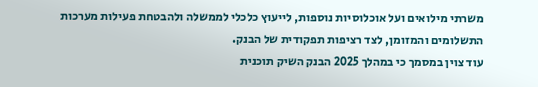משרתי מילואים ועל אוכלוסיות נוספות, לייעוץ כלכלי לממשלה ולהבטחת פעילות מערכות התשלומים והמזומן, לצד רציפות תפקודית של הבנק.
עוד צוין במסמך כי במהלך 2025 הבנק השיק תוכנית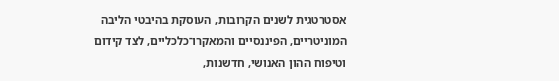אסטרטגית לשנים הקרובות, העוסקת בהיבטי הליבה המוניטריים, הפיננסיים והמאקרו־כלכליים, לצד קידום וטיפוח ההון האנושי, חדשנות,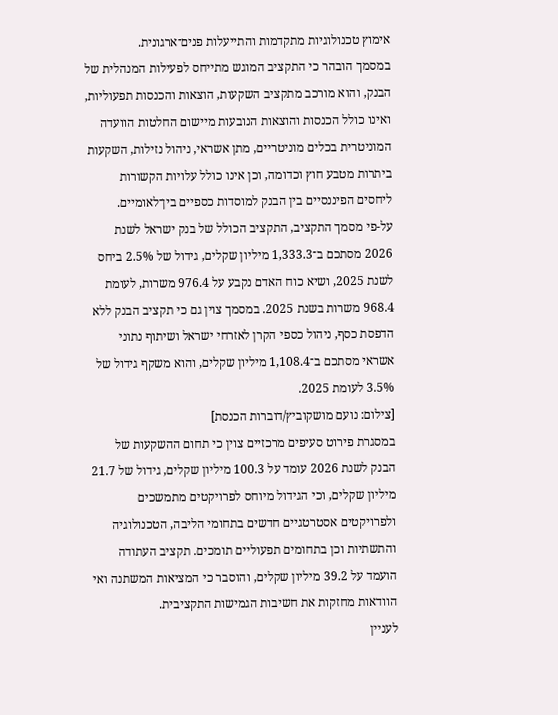אימוץ טכנולוגיות מתקדמות והתייעלות פנים־ארגונית.
במסמך הובהר כי התקציב המוגש מתייחס לפעילות המנהלית של הבנק, והוא מורכב מתקציב השקעות, הוצאות והכנסות תפעוליות, ואינו כולל הכנסות והוצאות הנובעות מיישום החלטות הוועדה המוניטרית בכלים מוניטריים, מתן אשראי, ניהול נזילות, השקעות ביתרות מטבע חוץ וכדומה, וכן אינו כולל עלויות הקשורות ליחסים הפיננסיים בין הבנק למוסדות כספיים בין־לאומיים.
על-פי מסמך התקציב, התקציב הכולל של בנק ישראל לשנת 2026 מסתכם ב־1,333.3 מיליון שקלים, גידול של 2.5% ביחס לשנת 2025, ושיא כוח האדם נקבע על 976.4 משרות, לעומת 968.4 משרות בשנת 2025. במסמך צוין גם כי תקציב הבנק ללא הדפסת כסף, ניהול כספי הקרן לאזרחי ישראל ושיתוף נתוני אשראי מסתכם ב־1,108.4 מיליון שקלים, והוא משקף גידול של 3.5% לעומת 2025.
[צילום: נועם מושקוביץ/דוברות הכנסת]
במסגרת פירוט סעיפים מרכזיים צוין כי תחום ההשקעות של הבנק לשנת 2026 עומד על 100.3 מיליון שקלים, גידול של 21.7 מיליון שקלים, וכי הגידול מיוחס לפרויקטים מתמשכים ולפרויקטים אסטרטגיים חדשים בתחומי הליבה, הטכנולוגיה והתשתיות וכן בתחומים תפעוליים תומכים. תקציב העתודה הועמד על 39.2 מיליון שקלים, והוסבר כי המציאות המשתנה ואי הוודאות מחזקות את חשיבות הגמישות התקציבית.
לעניין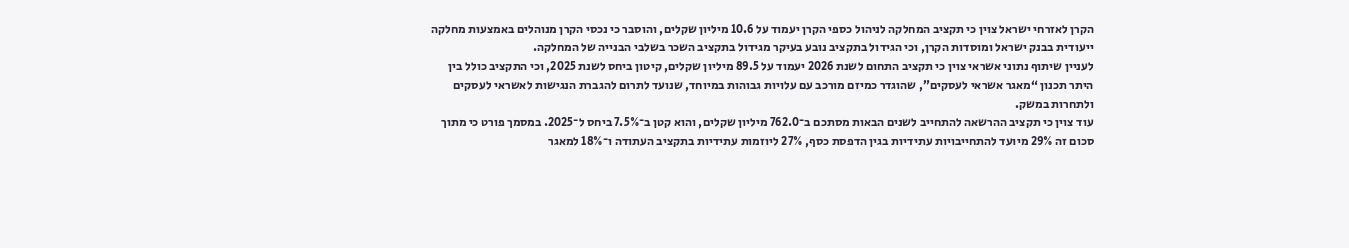הקרן לאזרחי ישראל צוין כי תקציב המחלקה לניהול כספי הקרן יעמוד על 10.6 מיליון שקלים, והוסבר כי נכסי הקרן מנוהלים באמצעות מחלקה ייעודית בבנק ישראל ומוסדות הקרן, וכי הגידול בתקציב נובע בעיקר מגידול בתקציב השכר בשלבי הבנייה של המחלקה.
לעניין שיתוף נתוני אשראי צוין כי תקציב התחום לשנת 2026 יעמוד על 89.5 מיליון שקלים, קיטון ביחס לשנת 2025, וכי התקציב כולל בין היתר תכנון “מאגר אשראי לעסקים”, שהוגדר כמיזם מורכב עם עלויות גבוהות במיוחד, שנועד לתרום להגברת הנגישות לאשראי לעסקים ולתחרות במשק.
עוד צוין כי תקציב ההרשאה להתחייב לשנים הבאות מסתכם ב־762.0 מיליון שקלים, והוא קטן ב־7.5% ביחס ל־2025. במסמך פורט כי מתוך סכום זה 29% מיועד להתחייבויות עתידיות בגין הדפסת כסף, 27% ליוזמות עתידיות בתקציב העתודה ו־18% למאגר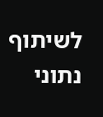לשיתוף נתוני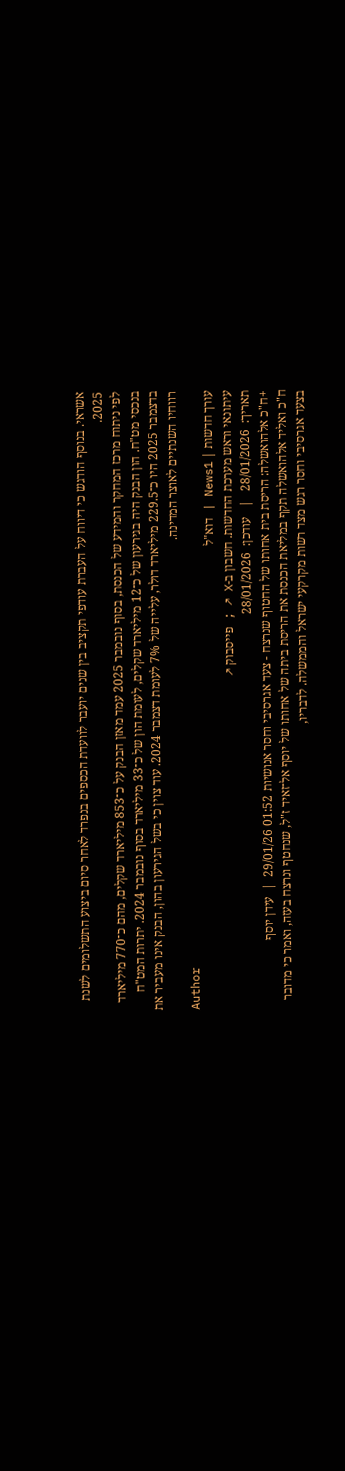אשראי. בנוסף הודגש כי דיווח על העברת עודפי תקציב בין שנים יועבר לוועדת הכספים בנפרד לאחר סיום ביצוע התשלומים לשנת 2025.
לפי ניתוח מרכז המחקר והמידע של הכנסת, בסוף נובמבר 2025 עמד מאזן הבנק על כ־853 מיליארד שקלים, מהם כ־770 מיליארד בנכסי מט"ח. הון הבנק היה בגירעון של כ־12 מיליארד שקלים, לעומת הון של כ־33 מיליארד בסוף נובמבר 2024. יתרות המט"ח בדצמבר 2025 היו כ־229.5 מיליארד דולר, עלייה של 7% לעומת דצמבר 2024. עוד צוין כי בשל הגירעון בהון, הבנק אינו מעביר את רווחיו השנתיים לאוצר המדינה.
Author
עורך חדשות | News1 | דוא"ל
עיתונאי וראש מערכת החדשות. חשבון ב-X ↗ ; פייסבוק ↗
תאריך:  28/01/2026   |   עודכן:  28/01/2026
+ח"כ אלהואשלה: הריסת בית אחותו של החטוף שנרצח - צעד אגרסיבי וחסר אנושיות 01:52 29/01/26  |  עידן יוסף
ח"כ ואליד אלהואשלה תקף במליאת הכנסת את הריסת ביתה של אחותו של יוסף אל־זאיד ז"ל, שנחטף ונרצח בעזה, ואמר כי מדובר בצעד אגרסיבי וחסר רגש מצד רשות מקרקעי ישראל והממשלה. לדבריו,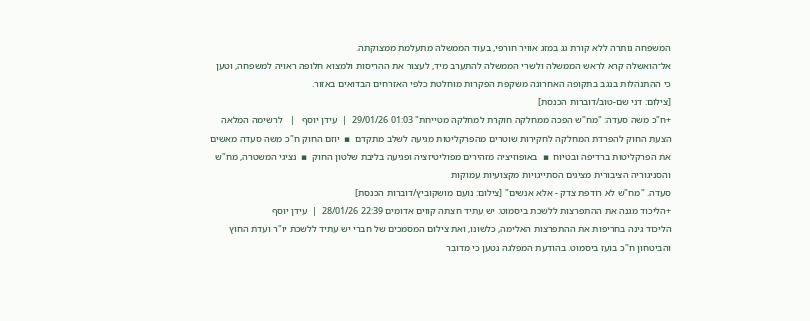המשפחה נותרה ללא קורת גג במזג אוויר חורפי, בעוד הממשלה מתעלמת ממצוקתה.
אל־הואשלה קרא לראש הממשלה ולשרי הממשלה להתערב מיד, לעצור את ההריסות ולמצוא חלופה ראויה למשפחה, וטען כי ההתנהלות בנגב בתקופה האחרונה משקפת הפקרות מוחלטת כלפי האזרחים הבדואים באזור.
[צילום: דני שם-טוב/דוברות הכנסת]
+ח"כ משה סעדה: "מח"ש הפכה ממחלקה חוקרת למחלקה מטייחת" 01:03 29/01/26  |  עידן יוסף   |   לרשימה המלאה
הצעת החוק להפרדת המחלקה לחקירות שוטרים מהפרקליטות מגיעה לשלב מתקדם  ▪  יוזם החוק ח"כ משה סעדה מאשים את הפרקליטות ברדיפה ובטיוח  ▪  באופוזיציה מזהירים מפוליטיזציה ופגיעה בליבת שלטון החוק  ▪  נציגי המשטרה, מח"ש והסניגוריה הציבורית מציגים הסתייגויות מקצועיות עמוקות
סעדה. "מח"ש לא רודפת צדק - אלא אנשים" [צילום: נועם מושקוביץ/דוברות הכנסת]
+הליכוד מגנה את ההתפרצות ללשכת ביסמוט: יש עתיד חצתה קווים אדומים 22:39 28/01/26  |  עידן יוסף
הליכוד גינה בחריפות את ההתפרצות האלימה, כלשונו, ואת צילום המסמכים של חברי יש עתיד ללשכת יו"ר ועדת החוץ והביטחון ח"כ בועז ביסמוט. בהודעת המפלגה נטען כי מדובר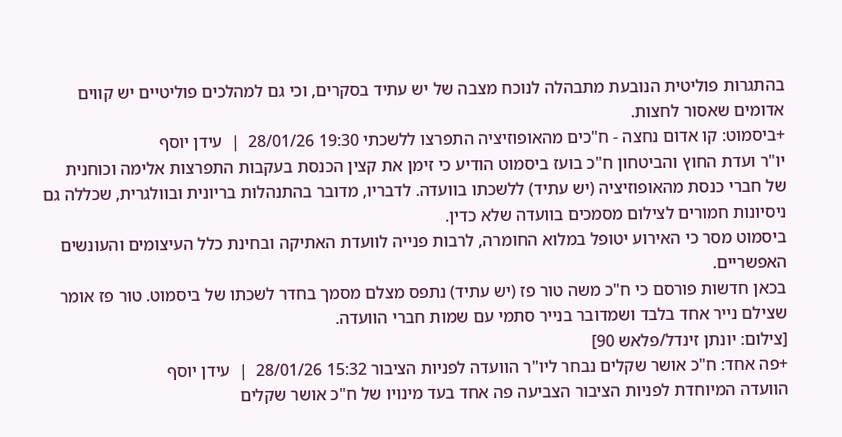בהתגרות פוליטית הנובעת מתבהלה לנוכח מצבה של יש עתיד בסקרים, וכי גם למהלכים פוליטיים יש קווים אדומים שאסור לחצות.
+ביסמוט: קו אדום נחצה - ח"כים מהאופוזיציה התפרצו ללשכתי 19:30 28/01/26  |  עידן יוסף
יו"ר ועדת החוץ והביטחון ח"כ בועז ביסמוט הודיע כי זימן את קצין הכנסת בעקבות התפרצות אלימה וכוחנית של חברי כנסת מהאופוזיציה (יש עתיד) ללשכתו בוועדה. לדבריו, מדובר בהתנהלות בריונית ובוולגרית, שכללה גם ניסיונות חמורים לצילום מסמכים בוועדה שלא כדין.
ביסמוט מסר כי האירוע יטופל במלוא החומרה, לרבות פנייה לוועדת האתיקה ובחינת כלל העיצומים והעונשים האפשריים.
בכאן חדשות פורסם כי ח"כ משה טור פז (יש עתיד) נתפס מצלם מסמך בחדר לשכתו של ביסמוט. טור פז אומר שצילם נייר אחד בלבד ושמדובר בנייר סתמי עם שמות חברי הוועדה.
[צילום: יונתן זינדל/פלאש 90]
+פה אחד: ח"כ אושר שקלים נבחר ליו"ר הוועדה לפניות הציבור 15:32 28/01/26  |  עידן יוסף
הוועדה המיוחדת לפניות הציבור הצביעה פה אחד בעד מינויו של ח"כ אושר שקלים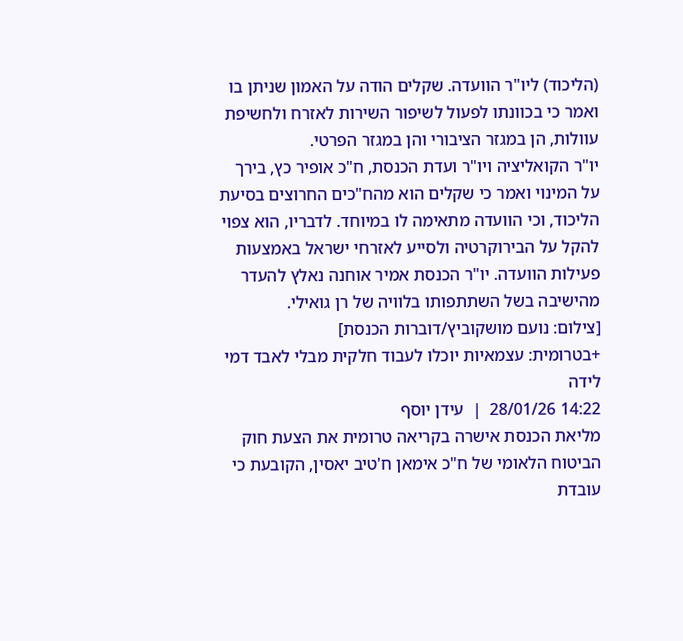(הליכוד) ליו"ר הוועדה. שקלים הודה על האמון שניתן בו ואמר כי בכוונתו לפעול לשיפור השירות לאזרח ולחשיפת עוולות, הן במגזר הציבורי והן במגזר הפרטי.
יו"ר הקואליציה ויו"ר ועדת הכנסת, ח"כ אופיר כץ, בירך על המינוי ואמר כי שקלים הוא מהח"כים החרוצים בסיעת הליכוד, וכי הוועדה מתאימה לו במיוחד. לדבריו, הוא צפוי להקל על הבירוקרטיה ולסייע לאזרחי ישראל באמצעות פעילות הוועדה. יו"ר הכנסת אמיר אוחנה נאלץ להעדר מהישיבה בשל השתתפותו בלוויה של רן גואילי.
[צילום: נועם מושקוביץ/דוברות הכנסת]
+בטרומית: עצמאיות יוכלו לעבוד חלקית מבלי לאבד דמי לידה
14:22 28/01/26  |  עידן יוסף
מליאת הכנסת אישרה בקריאה טרומית את הצעת חוק הביטוח הלאומי של ח"כ אימאן ח'טיב יאסין, הקובעת כי עובדת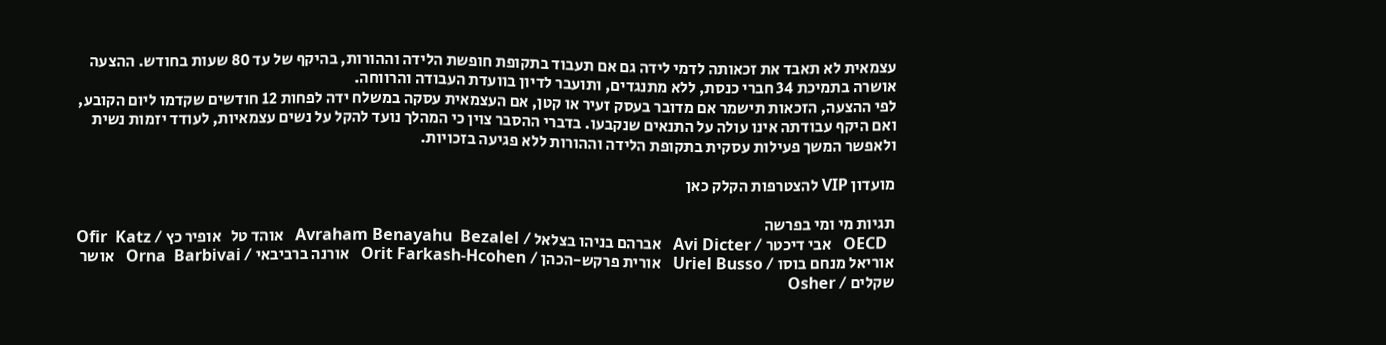עצמאית לא תאבד את זכאותה לדמי לידה גם אם תעבוד בתקופת חופשת הלידה וההורות, בהיקף של עד 80 שעות בחודש. ההצעה אושרה בתמיכת 34 חברי כנסת, ללא מתנגדים, ותועבר לדיון בוועדת העבודה והרווחה.
לפי ההצעה, הזכאות תישמר אם מדובר בעסק זעיר או קטן, אם העצמאית עסקה במשלח ידה לפחות 12 חודשים שקדמו ליום הקובע, ואם היקף עבודתה אינו עולה על התנאים שנקבעו. בדברי ההסבר צוין כי המהלך נועד להקל על נשים עצמאיות, לעודד יזמות נשית ולאפשר המשך פעילות עסקית בתקופת הלידה וההורות ללא פגיעה בזכויות.

מועדון VIP להצטרפות הקלק כאן

תגיות מי ומי בפרשה
  OECD   אבי דיכטר / Avi Dicter   אברהם בניהו בצלאל / Avraham Benayahu  Bezalel   אוהד טל   אופיר כץ / Ofir  Katz   אוריאל מנחם בוסו / Uriel Busso   אורית פרקש-הכהן / Orit Farkash-Hcohen   אורנה ברביבאי / Orna  Barbivai   אושר שקלים / Osher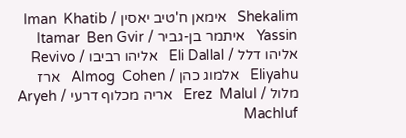Shekalim   אימאן ח'טיב יאסין / Iman  Khatib Yassin   איתמר בן-גביר / Itamar  Ben Gvir   אליהו דלל / Eli Dallal   אליהו רביבו / Revivo Eliyahu   אלמוג כהן / Almog  Cohen   ארז מלול / Erez  Malul   אריה מכלוף דרעי / Aryeh  Machluf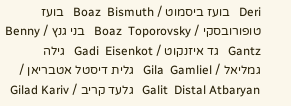Deri   בועז ביסמוט / Boaz  Bismuth   בועז טופורובסקי / Boaz  Toporovsky   בני גנץ / Benny  Gantz   גד איזנקוט / Gadi  Eisenkot   גילה גמליאל / Gila  Gamliel   גלית דיסטל אטבריאן / Galit  Distal Atbaryan   גלעד קריב / Gilad Kariv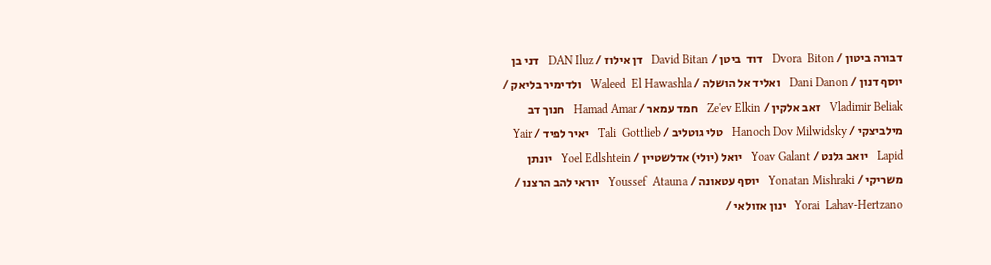דבורה ביטון / Dvora  Biton   דוד  ביטן / David Bitan   דן אילוז / DAN Iluz   דני בן יוסף דנון / Dani Danon   ואליד אל הושלה / Waleed  El Hawashla   ולדימיר בליאק / Vladimir Beliak   זאב אלקין / Ze'ev Elkin   חמד עמאר / Hamad Amar   חנוך דב מילביצקי / Hanoch Dov Milwidsky   טלי גוטליב / Tali  Gottlieb   יאיר לפיד / Yair  Lapid   יואב גלנט / Yoav Galant   יואל (יולי) אדלשטיין / Yoel Edlshtein   יונתן משריקי / Yonatan Mishraki   יוסף עטאונה / Youssef  Atauna   יוראי להב הרצנו / Yorai  Lahav-Hertzano   ינון אזולאי /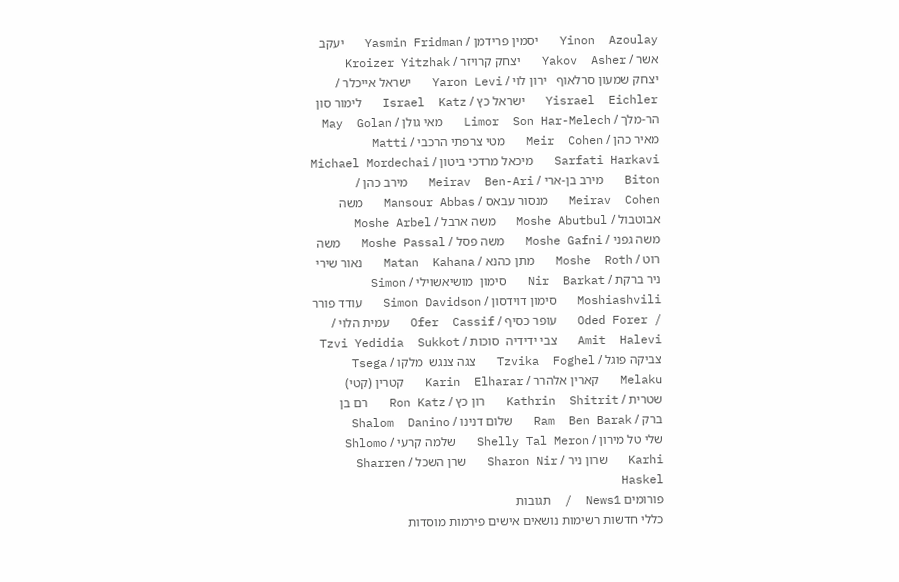Yinon  Azoulay   יסמין פרידמן / Yasmin Fridman   יעקב אשר / Yakov  Asher   יצחק קרויזר / Kroizer Yitzhak   יצחק שמעון סרלאוף   ירון לוי / Yaron Levi   ישראל אייכלר / Yisrael  Eichler   ישראל כץ / Israel  Katz   לימור סון הר-מלך / Limor  Son Har-Melech   מאי גולן / May  Golan   מאיר כהן / Meir  Cohen   מטי צרפתי הרכבי / Matti  Sarfati Harkavi   מיכאל מרדכי ביטון / Michael Mordechai Biton   מירב בן-ארי / Meirav  Ben-Ari   מירב כהן / Meirav  Cohen   מנסור עבאס / Mansour Abbas   משה אבוטבול / Moshe Abutbul   משה ארבל / Moshe Arbel   משה גפני / Moshe Gafni   משה פסל / Moshe Passal   משה רוט / Moshe  Roth   מתן כהנא / Matan  Kahana   נאור שירי   ניר ברקת / Nir  Barkat   סימון  מושיאשוילי / Simon  Moshiashvili   סימון דוידסון / Simon Davidson   עודד פורר / Oded Forer   עופר כסיף / Ofer  Cassif   עמית הלוי / Amit  Halevi   צבי ידידיה  סוכות / Tzvi Yedidia  Sukkot   צביקה פוגל / Tzvika  Foghel   צגה צנגש  מלקו / Tsega  Melaku   קארין אלהרר / Karin  Elharar   קטרין (קטי) שטרית / Kathrin  Shitrit   רון כץ / Ron Katz   רם בן ברק / Ram  Ben Barak   שלום דנינו / Shalom  Danino   שלי טל מירון / Shelly Tal Meron   שלמה קרעי / Shlomo  Karhi   שרון ניר / Sharon Nir   שרן השכל / Sharren Haskel
פורומים News1  /  תגובות
כללי חדשות רשימות נושאים אישים פירמות מוסדות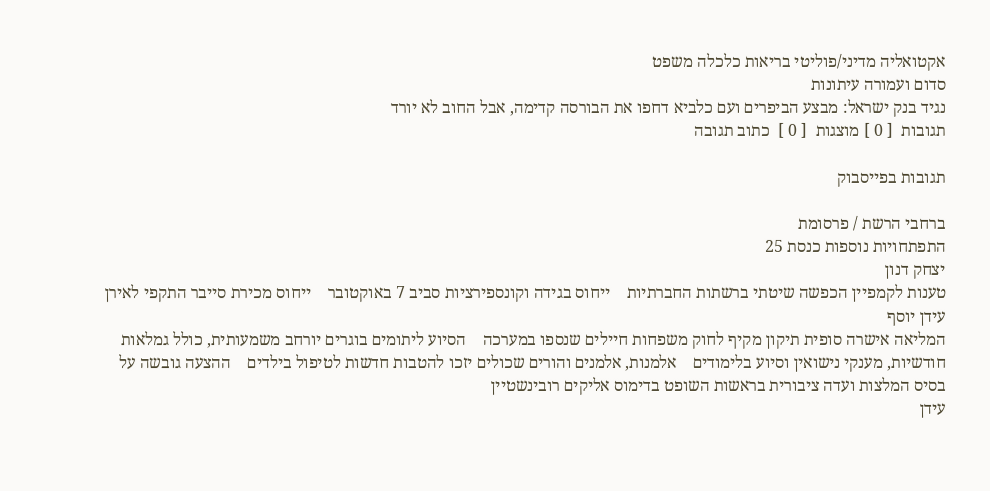אקטואליה מדיני/פוליטי בריאות כלכלה משפט
סדום ועמורה עיתונות
נגיד בנק ישראל: מבצע הביפרים ועם כלביא דחפו את הבורסה קדימה, אבל החוב לא יורד
תגובות  [ 0 ] מוצגות  [ 0 ]  כתוב תגובה

תגובות בפייסבוק

ברחבי הרשת / פרסומת
התפתחויות נוספות כנסת 25
יצחק דנון
טענות לקמפיין הכפשה שיטתי ברשתות החברתיות    ייחוס בגידה וקונספירציות סביב 7 באוקטובר    ייחוס מכירת סייבר התקפי לאירן
עידן יוסף
המליאה אישרה סופית תיקון מקיף לחוק משפחות חיילים שנספו במערכה    הסיוע ליתומים בוגרים יורחב משמעותית, כולל גמלאות חודשיות, מענקי נישואין וסיוע בלימודים    אלמנות, אלמנים והורים שכולים יזכו להטבות חדשות לטיפול בילדים    ההצעה גובשה על בסיס המלצות ועדה ציבורית בראשות השופט בדימוס אליקים רובינשטיין
עידן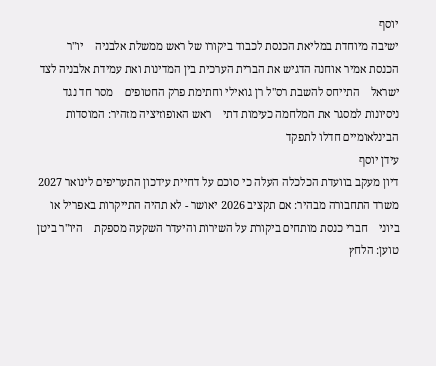יוסף
ישיבה מיוחדת במליאת הכנסת לכבוד ביקורו של ראש ממשלת אלבניה    יו"ר הכנסת אמיר אוחנה הדגיש את הברית הערכית בין המדינות ואת עמידת אלבניה לצד ישראל    התייחס להשבת רס"ל רן גואילי וחתימת פרק החטופים    מסר חד נגד ניסיונות למסגר את המלחמה כעימות דתי    ראש האופוזיציה מזהיר: המוסדות הבינלאומיים חדלו לתפקד
עידן יוסף
דיון מעקב בוועדת הכלכלה העלה כי סוכם על דחיית עידכון התעריפים לינואר 2027    משרד התחבורה מבהיר: אם תקציב 2026 יאושר - לא תהיה התייקרות באפריל או ביוני    חברי כנסת מותחים ביקורת על השירות והיעדר השקעה מספקת    היו"ר ביטן טוען: הלחץ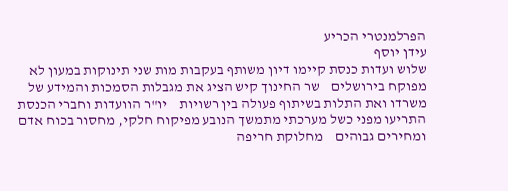הפרלמנטרי הכריע
עידן יוסף
שלוש ועדות כנסת קיימו דיון משותף בעקבות מות שני תינוקות במעון לא מפוקח בירושלים    שר החינוך קיש הציג את מגבלות הסמכות והמידע של משרדו ואת התלות בשיתוף פעולה בין רשויות    יו"ר הוועדות וחברי הכנסת התריעו מפני כשל מערכתי מתמשך הנובע מפיקוח חלקי, מחסור בכוח אדם ומחירים גבוהים    מחלוקת חריפה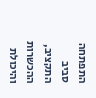התפתחה סביב התקציב, ההכשרות והיכולת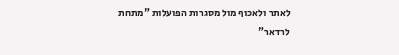לאתר ולאכוף מול מסגרות הפועלות "מתחת לרדאר"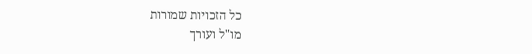כל הזכויות שמורות
מו"ל ועורך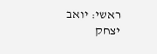ראשי: יואב יצחק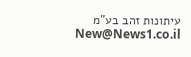עיתונות זהב בע"מ New@News1.co.il